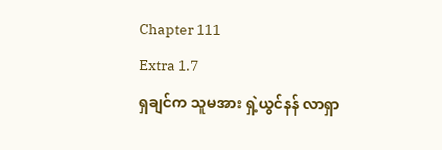Chapter 111
Extra 1.7
ရှချင်က သူမအား ရှဲ့ယွင်နန် လာရှာ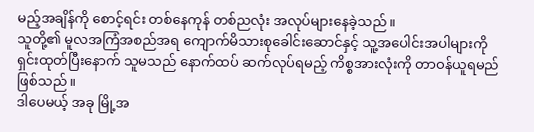မည့်အချိန်ကို စောင့်ရင်း တစ်နေကုန် တစ်ညလုံး အလုပ်များနေခဲ့သည်။
သူတို့၏ မူလအကြံအစည်အရ ကျောက်မိသားစုခေါင်းဆောင်နှင့် သူ့အပေါင်းအပါများကို ရှင်းထုတ်ပြီးနောက် သူမသည် နောက်ထပ် ဆက်လုပ်ရမည့် ကိစ္စအားလုံးကို တာဝန်ယူရမည်ဖြစ်သည်။
ဒါပေမယ့် အခု မြို့အ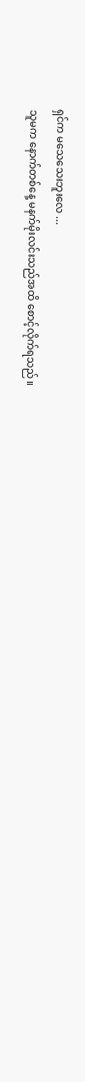ရှင်က မသေသေးဘူးလေ ...
သူမက နောက်တစ်နေ့ မနက်မိုးလင်းသည်အထိ စောင့်လိုက်ရသည်။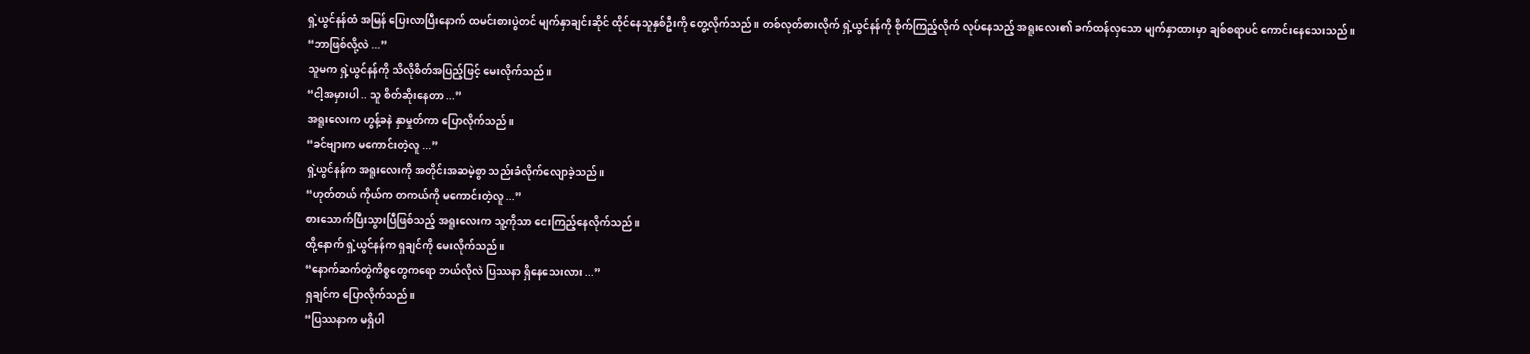ရှဲ့ယွင်နန်ထံ အမြန် ပြေးလာပြီးနောက် ထမင်းစားပွဲတင် မျက်နှာချင်းဆိုင် ထိုင်နေသူနှစ်ဦးကို တွေ့လိုက်သည်။ တစ်လုတ်စားလိုက် ရှဲ့ယွင်နန်ကို စိုက်ကြည့်လိုက် လုပ်နေသည့် အရူးလေး၏ ခက်ထန်လှသော မျက်နှာထားမှာ ချစ်စရာပင် ကောင်းနေသေးသည်။
“ဘာဖြစ်လို့လဲ ...”
သူမက ရှဲ့ယွင်နန်ကို သိလိုစိတ်အပြည့်ဖြင့် မေးလိုက်သည်။
“ငါ့အမှားပါ .. သူ စိတ်ဆိုးနေတာ ...”
အရူးလေးက ဟွန့်ခနဲ နှာမှုတ်ကာ ပြောလိုက်သည်။
“ခင်ဗျားက မကောင်းတဲ့လူ ...”
ရှဲ့ယွင်နန်က အရူးလေးကို အတိုင်းအဆမဲ့စွာ သည်းခံလိုက်လျောခဲ့သည်။
“ဟုတ်တယ် ကိုယ်က တကယ်ကို မကောင်းတဲ့လူ ...”
စားသောက်ပြီးသွားပြီဖြစ်သည့် အရူးလေးက သူ့ကိုသာ ငေးကြည့်နေလိုက်သည်။
ထို့နောက် ရှဲ့ယွင်နန်က ရှချင်ကို မေးလိုက်သည်။
“နောက်ဆက်တွဲကိစ္စတွေကရော ဘယ်လိုလဲ ပြဿနာ ရှိနေသေးလား ...”
ရှချင်က ပြောလိုက်သည်။
“ပြဿနာက မရှိပါ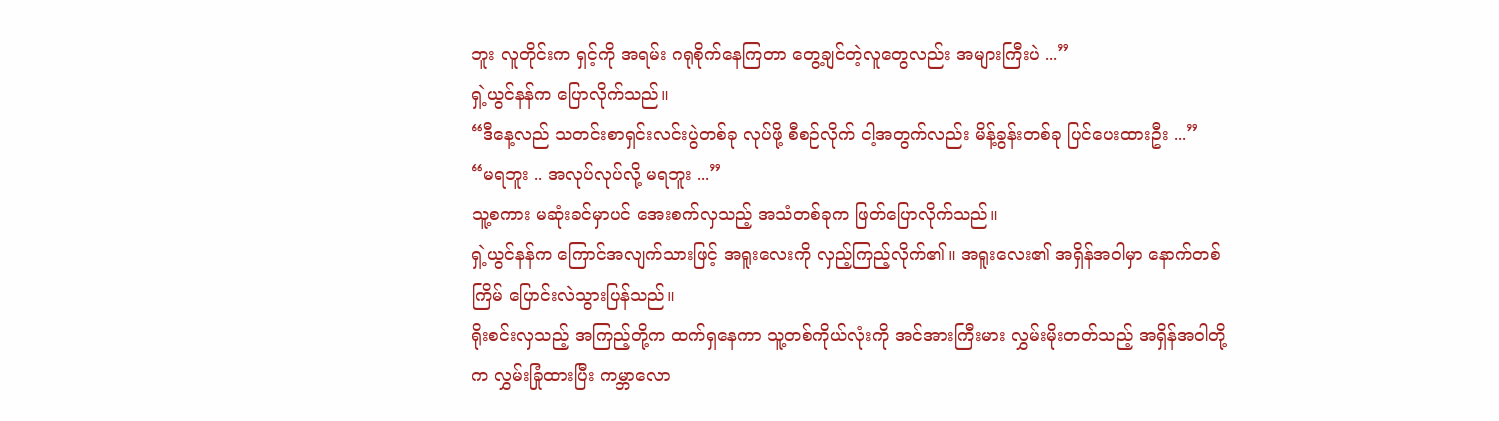ဘူး လူတိုင်းက ရှင့်ကို အရမ်း ဂရုစိုက်နေကြတာ တွေ့ချင်တဲ့လူတွေလည်း အများကြီးပဲ ...”
ရှဲ့ယွင်နန်က ပြောလိုက်သည်။
“ဒီနေ့လည် သတင်းစာရှင်းလင်းပွဲတစ်ခု လုပ်ဖို့ စီစဉ်လိုက် ငါ့အတွက်လည်း မိန့်ခွန်းတစ်ခု ပြင်ပေးထားဦး ...”
“မရဘူး .. အလုပ်လုပ်လို့ မရဘူး ...”
သူ့စကား မဆုံးခင်မှာပင် အေးစက်လှသည့် အသံတစ်ခုက ဖြတ်ပြောလိုက်သည်။
ရှဲ့ယွင်နန်က ကြောင်အလျက်သားဖြင့် အရူးလေးကို လှည့်ကြည့်လိုက်၏။ အရူးလေး၏ အရှိန်အဝါမှာ နောက်တစ်ကြိမ် ပြောင်းလဲသွားပြန်သည်။
ရိုးစင်းလှသည့် အကြည့်တို့က ထက်ရှနေကာ သူ့တစ်ကိုယ်လုံးကို အင်အားကြီးမား လွှမ်းမိုးတတ်သည့် အရှိန်အဝါတို့က လွှမ်းခြုံထားပြီး ကမ္ဘာလော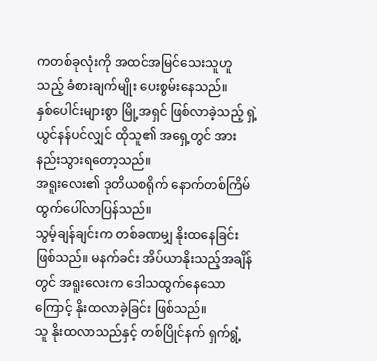ကတစ်ခုလုံးကို အထင်အမြင်သေးသူဟူသည့် ခံစားချက်မျိုး ပေးစွမ်းနေသည်။
နှစ်ပေါင်းများစွာ မြို့အရှင် ဖြစ်လာခဲ့သည့် ရှဲ့ယွင်နန်ပင်လျှင် ထိုသူ၏ အရှေ့တွင် အားနည်းသွားရတော့သည်။
အရူးလေး၏ ဒုတိယစရိုက် နောက်တစ်ကြိမ် ထွက်ပေါ်လာပြန်သည်။
သွမ့်ချန်ချင်းက တစ်ခဏမျှ နိုးထနေခြင်း ဖြစ်သည်။ မနက်ခင်း အိပ်ယာနိုးသည့်အချိန်တွင် အရူးလေးက ဒေါသထွက်နေသောကြောင့် နိုးထလာခဲ့ခြင်း ဖြစ်သည်။
သူ နိုးထလာသည်နှင့် တစ်ပြိုင်နက် ရှက်ရွံ့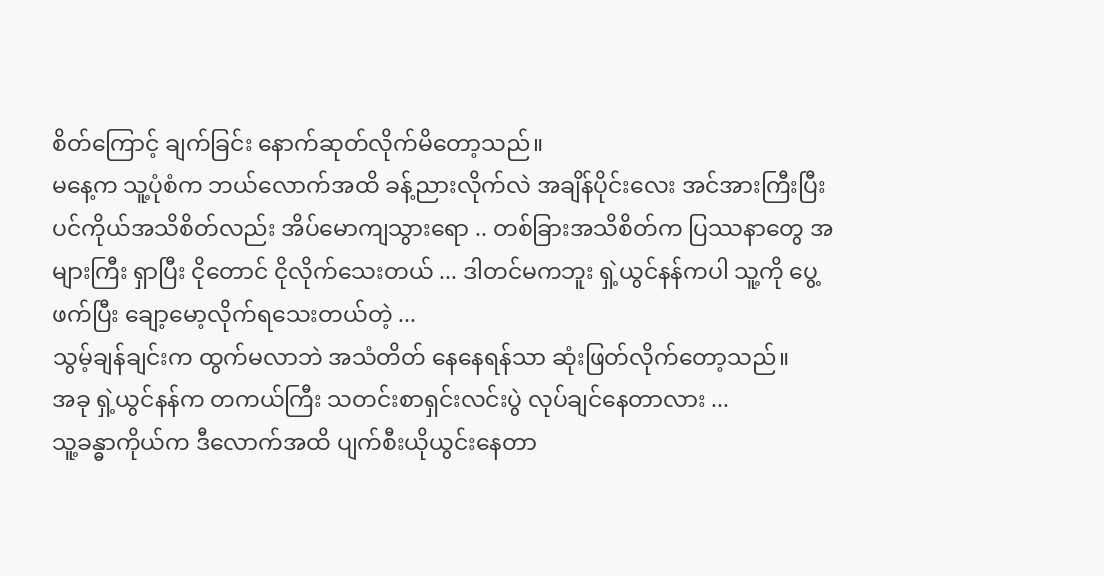စိတ်ကြောင့် ချက်ခြင်း နောက်ဆုတ်လိုက်မိတော့သည်။
မနေ့က သူ့ပုံစံက ဘယ်လောက်အထိ ခန့်ညားလိုက်လဲ အချိန်ပိုင်းလေး အင်အားကြီးပြီး ပင်ကိုယ်အသိစိတ်လည်း အိပ်မောကျသွားရော .. တစ်ခြားအသိစိတ်က ပြဿနာတွေ အများကြီး ရှာပြီး ငိုတောင် ငိုလိုက်သေးတယ် ... ဒါတင်မကဘူး ရှဲ့ယွင်နန်ကပါ သူ့ကို ပွေ့ဖက်ပြီး ချော့မော့လိုက်ရသေးတယ်တဲ့ ...
သွမ့်ချန်ချင်းက ထွက်မလာဘဲ အသံတိတ် နေနေရန်သာ ဆုံးဖြတ်လိုက်တော့သည်။
အခု ရှဲ့ယွင်နန်က တကယ်ကြီး သတင်းစာရှင်းလင်းပွဲ လုပ်ချင်နေတာလား ...
သူ့ခန္ဓာကိုယ်က ဒီလောက်အထိ ပျက်စီးယိုယွင်းနေတာ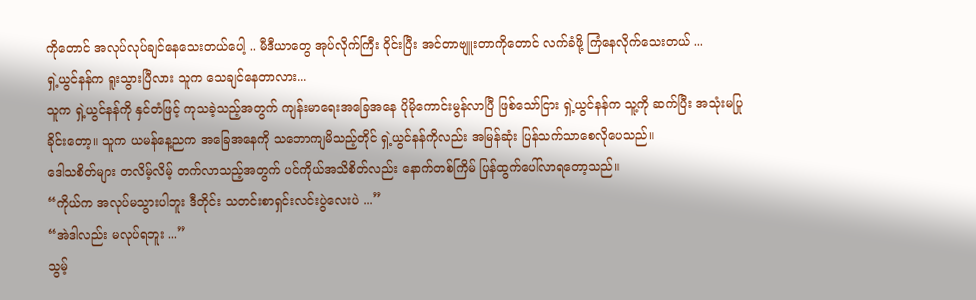ကိုတောင် အလုပ်လုပ်ချင်နေသေးတယ်ပေါ့ .. မီဒီယာတွေ အုပ်လိုက်ကြီး ဝိုင်းပြီး အင်တာဗျူးတာကိုတောင် လက်ခံဖို့ ကြံနေလိုက်သေးတယ် ...
ရှဲ့ယွင်နန်က ရူးသွားပြီလား သူက သေချင်နေတာလား...
သူက ရှဲ့ယွင်နန်ကို နှင်တံဖြင့် ကုသခဲ့သည့်အတွက် ကျန်းမာရေးအခြေအနေ ပိုမိုကောင်းမွန်လာပြီ ဖြစ်သော်ငြား ရှဲ့ယွင်နန်က သူ့ကို ဆက်ပြီး အသုံးမပြုခိုင်းတော့။ သူက ယမန်နေ့ညက အခြေအနေကို သဘောကျမိသည့်တိုင် ရှဲ့ယွင်နန်ကိုလည်း အမြန်ဆုံး ပြန်သက်သာစေလိုပေသည်။
ဒေါသစိတ်များ တလိမ့်လိမ့် တက်လာသည့်အတွက် ပင်ကိုယ်အသိစိတ်လည်း နောက်တစ်ကြိမ် ပြန်ထွက်ပေါ်လာရတော့သည်။
“ကိုယ်က အလုပ်မသွားပါဘူး ဒီတိုင်း သတင်းစာရှင်းလင်းပွဲလေးပဲ ...”
“အဲဒါလည်း မလုပ်ရဘူး ...”
သွမ့်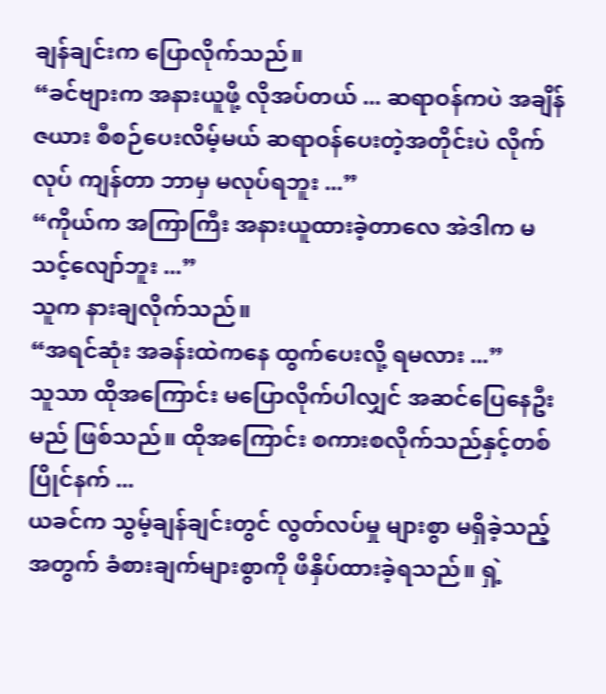ချန်ချင်းက ပြောလိုက်သည်။
“ခင်ဗျားက အနားယူဖို့ လိုအပ်တယ် ... ဆရာဝန်ကပဲ အချိန်ဇယား စီစဉ်ပေးလိမ့်မယ် ဆရာဝန်ပေးတဲ့အတိုင်းပဲ လိုက်လုပ် ကျန်တာ ဘာမှ မလုပ်ရဘူး ...”
“ကိုယ်က အကြာကြီး အနားယူထားခဲ့တာလေ အဲဒါက မသင့်လျော်ဘူး ...”
သူက နားချလိုက်သည်။
“အရင်ဆုံး အခန်းထဲကနေ ထွက်ပေးလို့ ရမလား ...”
သူသာ ထိုအကြောင်း မပြောလိုက်ပါလျှင် အဆင်ပြေနေဦးမည် ဖြစ်သည်။ ထိုအကြောင်း စကားစလိုက်သည်နှင့်တစ်ပြိုင်နက် ...
ယခင်က သွမ့်ချန်ချင်းတွင် လွတ်လပ်မှု များစွာ မရှိခဲ့သည့်အတွက် ခံစားချက်များစွာကို ဖိနှိပ်ထားခဲ့ရသည်။ ရှဲ့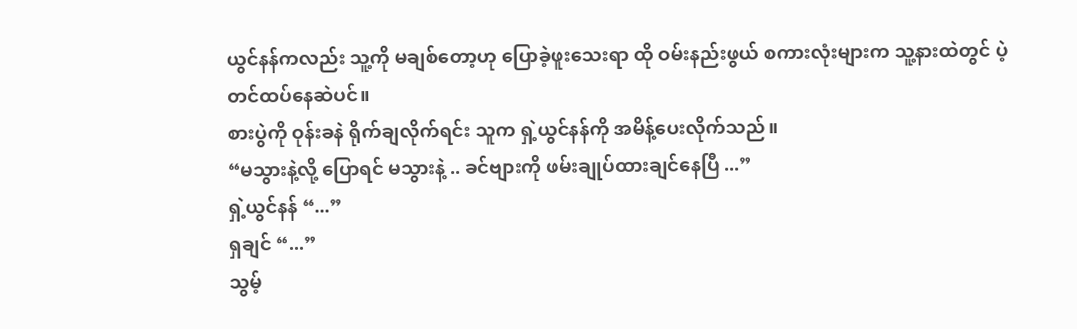ယွင်နန်ကလည်း သူ့ကို မချစ်တော့ဟု ပြောခဲ့ဖူးသေးရာ ထို ဝမ်းနည်းဖွယ် စကားလုံးများက သူ့နားထဲတွင် ပဲ့တင်ထပ်နေဆဲပင်။
စားပွဲကို ဝုန်းခနဲ ရိုက်ချလိုက်ရင်း သူက ရှဲ့ယွင်နန်ကို အမိန့်ပေးလိုက်သည်။
“မသွားနဲ့လို့ ပြောရင် မသွားနဲ့ .. ခင်ဗျားကို ဖမ်းချုပ်ထားချင်နေပြီ ...”
ရှဲ့ယွင်နန် “...”
ရှချင် “...”
သွမ့်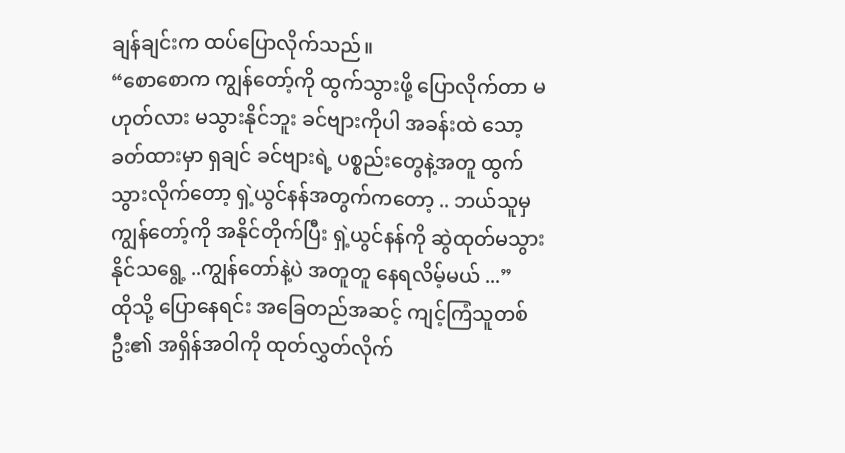ချန်ချင်းက ထပ်ပြောလိုက်သည်။
“စောစောက ကျွန်တော့်ကို ထွက်သွားဖို့ ပြောလိုက်တာ မဟုတ်လား မသွားနိုင်ဘူး ခင်ဗျားကိုပါ အခန်းထဲ သော့ခတ်ထားမှာ ရှချင် ခင်ဗျားရဲ့ ပစ္စည်းတွေနဲ့အတူ ထွက်သွားလိုက်တော့ ရှဲ့ယွင်နန်အတွက်ကတော့ .. ဘယ်သူမှ ကျွန်တော့်ကို အနိုင်တိုက်ပြီး ရှဲ့ယွင်နန်ကို ဆွဲထုတ်မသွားနိုင်သရွေ့ ..ကျွန်တော်နဲ့ပဲ အတူတူ နေရလိမ့်မယ် ...”
ထိုသို့ ပြောနေရင်း အခြေတည်အဆင့် ကျင့်ကြံသူတစ်ဦး၏ အရှိန်အဝါကို ထုတ်လွှတ်လိုက်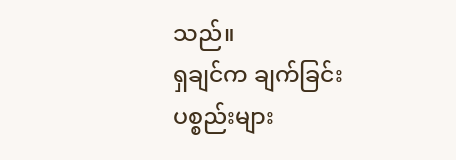သည်။
ရှချင်က ချက်ခြင်း ပစ္စည်းများ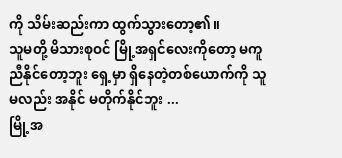ကို သိမ်းဆည်းကာ ထွက်သွားတော့၏။
သူမတို့ မိသားစုဝင် မြို့အရှင်လေးကိုတော့ မကူညီနိုင်တော့ဘူး ရှေ့မှာ ရှိနေတဲ့တစ်ယောက်ကို သူမလည်း အနိုင် မတိုက်နိုင်ဘူး ...
မြို့အ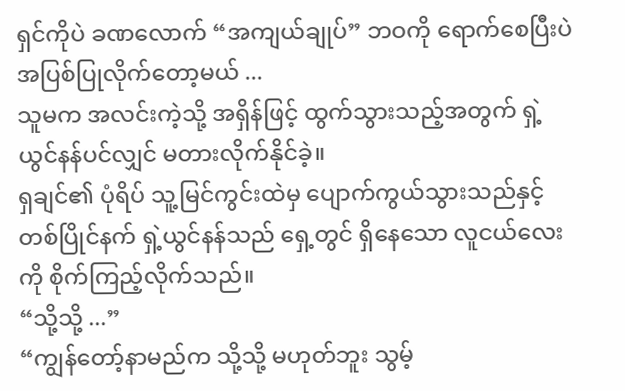ရှင်ကိုပဲ ခဏလောက် “အကျယ်ချုပ်” ဘဝကို ရောက်စေပြီးပဲ အပြစ်ပြုလိုက်တော့မယ် ...
သူမက အလင်းကဲ့သို့ အရှိန်ဖြင့် ထွက်သွားသည့်အတွက် ရှဲ့ယွင်နန်ပင်လျှင် မတားလိုက်နိုင်ခဲ့။
ရှချင်၏ ပုံရိပ် သူ့မြင်ကွင်းထဲမှ ပျောက်ကွယ်သွားသည်နှင့်တစ်ပြိုင်နက် ရှဲ့ယွင်နန်သည် ရှေ့တွင် ရှိနေသော လူငယ်လေးကို စိုက်ကြည့်လိုက်သည်။
“သို့သို့ ...”
“ကျွန်တော့်နာမည်က သို့သို့ မဟုတ်ဘူး သွမ့်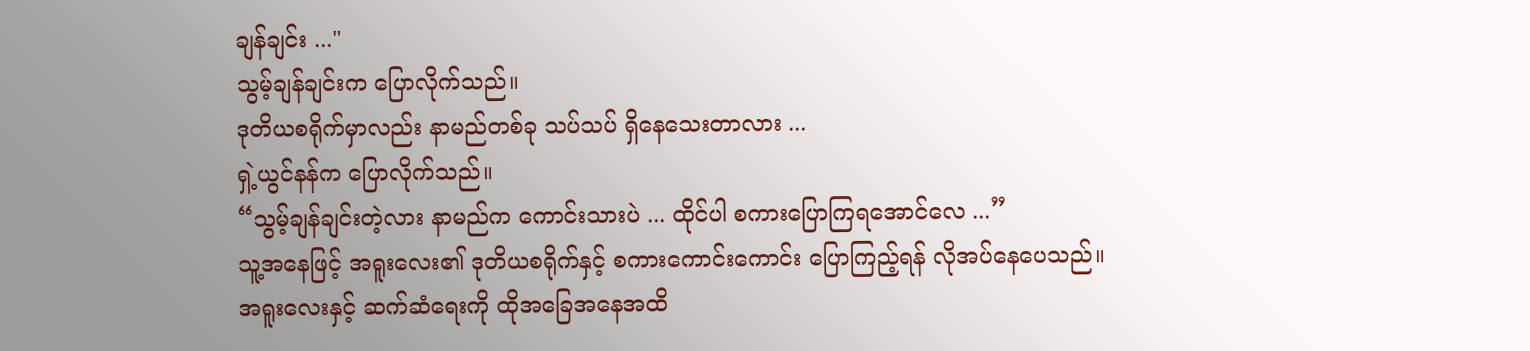ချန်ချင်း ..."
သွမ့်ချန်ချင်းက ပြောလိုက်သည်။
ဒုတိယစရိုက်မှာလည်း နာမည်တစ်ခု သပ်သပ် ရှိနေသေးတာလား ...
ရှဲ့ယွင်နန်က ပြောလိုက်သည်။
“သွမ့်ချန်ချင်းတဲ့လား နာမည်က ကောင်းသားပဲ ... ထိုင်ပါ စကားပြောကြရအောင်လေ ...”
သူ့အနေဖြင့် အရူးလေး၏ ဒုတိယစရိုက်နှင့် စကားကောင်းကောင်း ပြောကြည့်ရန် လိုအပ်နေပေသည်။
အရူးလေးနှင့် ဆက်ဆံရေးကို ထိုအခြေအနေအထိ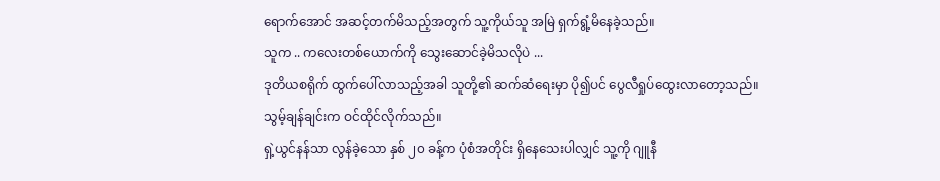ရောက်အောင် အဆင့်တက်မိသည့်အတွက် သူ့ကိုယ်သူ အမြဲ ရှက်ရွံ့မိနေခဲ့သည်။
သူက .. ကလေးတစ်ယောက်ကို သွေးဆောင်ခဲ့မိသလိုပဲ ...
ဒုတိယစရိုက် ထွက်ပေါ်လာသည့်အခါ သူတို့၏ ဆက်ဆံရေးမှာ ပို၍ပင် ပွေလီရှုပ်ထွေးလာတော့သည်။
သွမ့်ချန်ချင်းက ဝင်ထိုင်လိုက်သည်။
ရှဲ့ယွင်နန်သာ လွန်ခဲ့သော နှစ် ၂၀ ခန့်က ပုံစံအတိုင်း ရှိနေသေးပါလျှင် သူ့ကို ဂျူနီ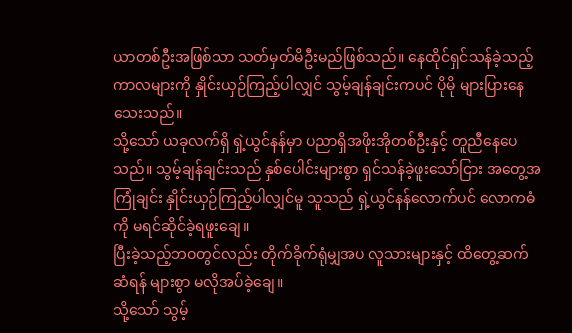ယာတစ်ဦးအဖြစ်သာ သတ်မှတ်မိဦးမည်ဖြစ်သည်။ နေထိုင်ရှင်သန်ခဲ့သည့် ကာလများကို နှိုင်းယှဉ်ကြည့်ပါလျှင် သွမ့်ချန်ချင်းကပင် ပိုမို များပြားနေသေးသည်။
သို့သော် ယခုလက်ရှိ ရှဲ့ယွင်နန်မှာ ပညာရှိအဖိုးအိုတစ်ဦးနှင့် တူညီနေပေသည်။ သွမ့်ချန်ချင်းသည် နှစ်ပေါင်းများစွာ ရှင်သန်ခဲ့ဖူးသော်ငြား အတွေ့အကြုံချင်း နှိုင်းယှဉ်ကြည့်ပါလျှင်မူ သူသည် ရှဲ့ယွင်နန်လောက်ပင် လောကဓံကို မရင်ဆိုင်ခဲ့ရဖူးချေ။
ပြီးခဲ့သည့်ဘဝတွင်လည်း တိုက်ခိုက်ရုံမျှအပ လူသားများနှင့် ထိတွေ့ဆက်ဆံရန် များစွာ မလိုအပ်ခဲ့ချေ။
သို့သော် သွမ့်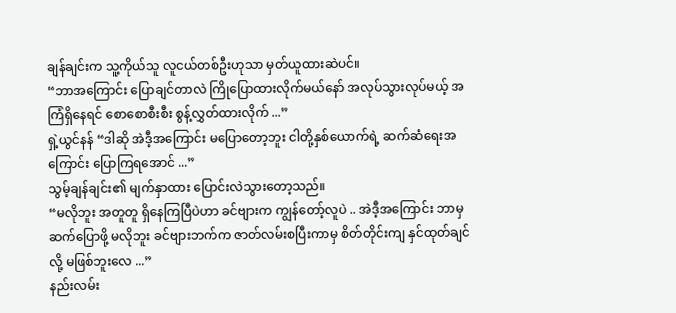ချန်ချင်းက သူ့ကိုယ်သူ လူငယ်တစ်ဦးဟုသာ မှတ်ယူထားဆဲပင်။
“ဘာအကြောင်း ပြောချင်တာလဲ ကြိုပြောထားလိုက်မယ်နော် အလုပ်သွားလုပ်မယ့် အကြံရှိနေရင် စောစောစီးစီး စွန့်လွှတ်ထားလိုက် ...”
ရှဲ့ယွင်နန် “ဒါဆို အဲဒီ့အကြောင်း မပြောတော့ဘူး ငါတို့နှစ်ယောက်ရဲ့ ဆက်ဆံရေးအကြောင်း ပြောကြရအောင် ...”
သွမ့်ချန်ချင်း၏ မျက်နှာထား ပြောင်းလဲသွားတော့သည်။
“မလိုဘူး အတူတူ ရှိနေကြပြီပဲဟာ ခင်ဗျားက ကျွန်တော့်လူပဲ .. အဲဒီ့အကြောင်း ဘာမှ ဆက်ပြောဖို့ မလိုဘူး ခင်ဗျားဘက်က ဇာတ်လမ်းစပြီးကာမှ စိတ်တိုင်းကျ နှင်ထုတ်ချင်လို့ မဖြစ်ဘူးလေ ...”
နည်းလမ်း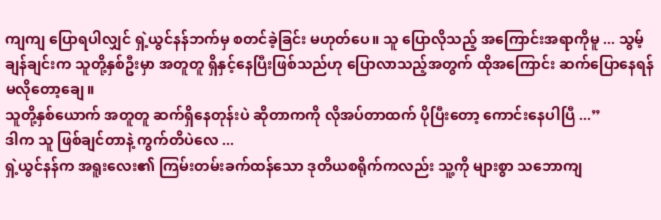ကျကျ ပြောရပါလျှင် ရှဲ့ယွင်နန်ဘက်မှ စတင်ခဲ့ခြင်း မဟုတ်ပေ။ သူ ပြောလိုသည့် အကြောင်းအရာကိုမူ ... သွမ့်ချန်ချင်းက သူတို့နှစ်ဦးမှာ အတူတူ ရှိနှင့်နေပြီးဖြစ်သည်ဟု ပြောလာသည့်အတွက် ထိုအကြောင်း ဆက်ပြောနေရန် မလိုတော့ချေ။
သူတို့နှစ်ယောက် အတူတူ ဆက်ရှိနေတုန်းပဲ ဆိုတာကကို လိုအပ်တာထက် ပိုပြီးတော့ ကောင်းနေပါပြီ ...”
ဒါက သူ ဖြစ်ချင်တာနဲ့ ကွက်တိပဲလေ ...
ရှဲ့ယွင်နန်က အရူးလေး၏ ကြမ်းတမ်းခက်ထန်သော ဒုတိယစရိုက်ကလည်း သူ့ကို များစွာ သဘောကျ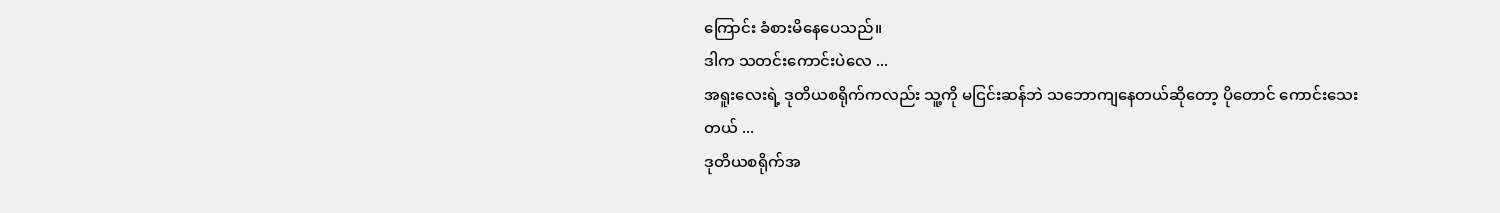ကြောင်း ခံစားမိနေပေသည်။
ဒါက သတင်းကောင်းပဲလေ ...
အရူးလေးရဲ့ ဒုတိယစရိုက်ကလည်း သူ့ကို မငြင်းဆန်ဘဲ သဘောကျနေတယ်ဆိုတော့ ပိုတောင် ကောင်းသေးတယ် ...
ဒုတိယစရိုက်အ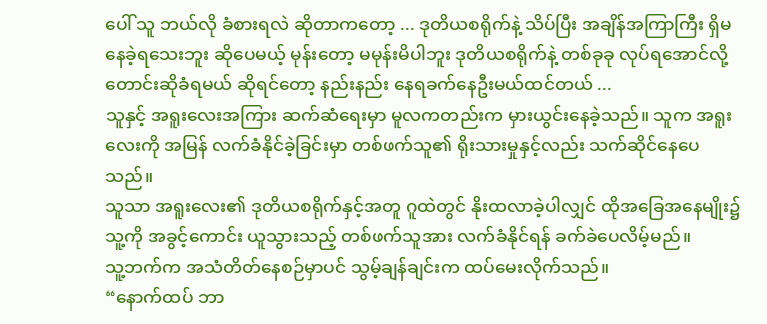ပေါ် သူ ဘယ်လို ခံစားရလဲ ဆိုတာကတော့ ... ဒုတိယစရိုက်နဲ့ သိပ်ပြီး အချိန်အကြာကြီး ရှိမနေခဲ့ရသေးဘူး ဆိုပေမယ့် မုန်းတော့ မမုန်းမိပါဘူး ဒုတိယစရိုက်နဲ့ တစ်ခုခု လုပ်ရအောင်လို့ တောင်းဆိုခံရမယ် ဆိုရင်တော့ နည်းနည်း နေရခက်နေဦးမယ်ထင်တယ် ...
သူနှင့် အရူးလေးအကြား ဆက်ဆံရေးမှာ မူလကတည်းက မှားယွင်းနေခဲ့သည်။ သူက အရူးလေးကို အမြန် လက်ခံနိုင်ခဲ့ခြင်းမှာ တစ်ဖက်သူ၏ ရိုးသားမှုနှင့်လည်း သက်ဆိုင်နေပေသည်။
သူသာ အရူးလေး၏ ဒုတိယစရိုက်နှင့်အတူ ဂူထဲတွင် နိုးထလာခဲ့ပါလျှင် ထိုအခြေအနေမျိုး၌ သူ့ကို အခွင့်ကောင်း ယူသွားသည့် တစ်ဖက်သူအား လက်ခံနိုင်ရန် ခက်ခဲပေလိမ့်မည်။
သူ့ဘက်က အသံတိတ်နေစဉ်မှာပင် သွမ့်ချန်ချင်းက ထပ်မေးလိုက်သည်။
“နောက်ထပ် ဘာ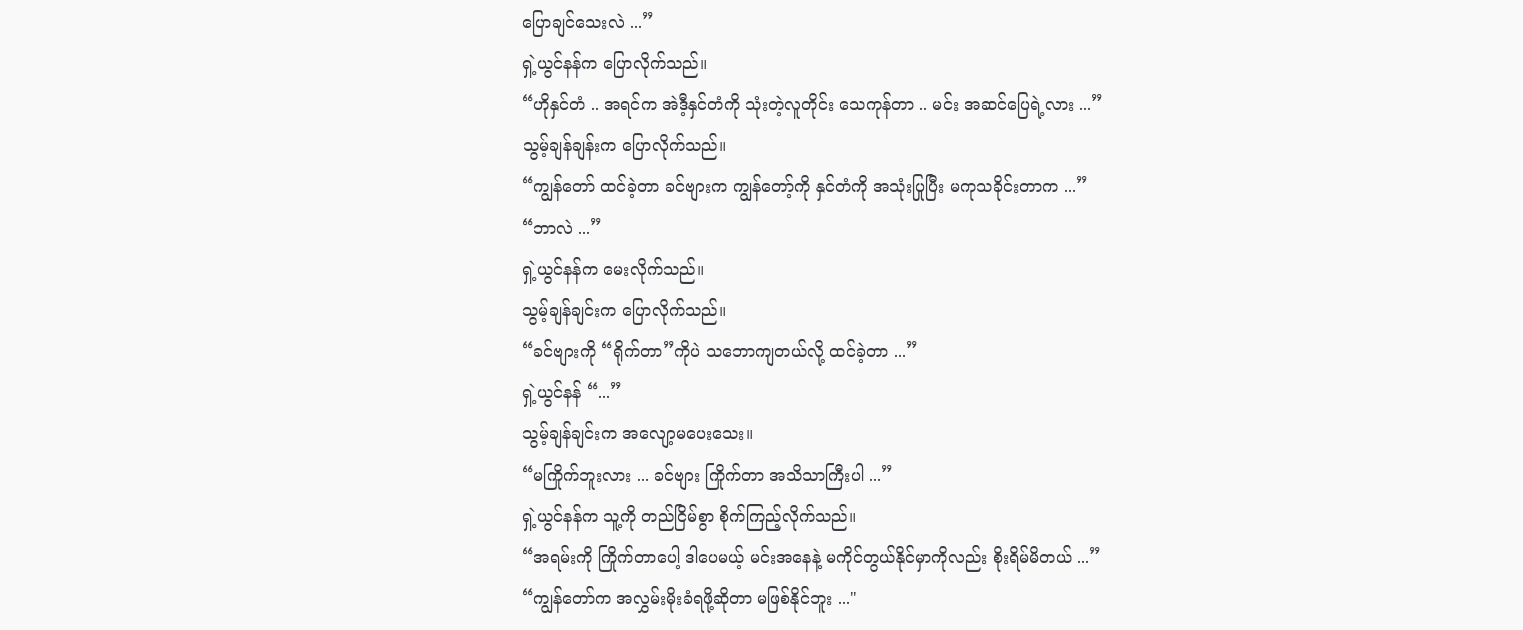ပြောချင်သေးလဲ ...”
ရှဲ့ယွင်နန်က ပြောလိုက်သည်။
“ဟိုနှင်တံ .. အရင်က အဲဒီ့နှင်တံကို သုံးတဲ့လူတိုင်း သေကုန်တာ .. မင်း အဆင်ပြေရဲ့လား ...”
သွမ့်ချန်ချန်းက ပြောလိုက်သည်။
“ကျွန်တော် ထင်ခဲ့တာ ခင်ဗျားက ကျွန်တော့်ကို နှင်တံကို အသုံးပြုပြီး မကုသခိုင်းတာက ...”
“ဘာလဲ ...”
ရှဲ့ယွင်နန်က မေးလိုက်သည်။
သွမ့်ချန်ချင်းက ပြောလိုက်သည်။
“ခင်ဗျားကို “ရိုက်တာ”ကိုပဲ သဘောကျတယ်လို့ ထင်ခဲ့တာ ...”
ရှဲ့ယွင်နန် “...”
သွမ့်ချန်ချင်းက အလျော့မပေးသေး။
“မကြိုက်ဘူးလား ... ခင်ဗျား ကြိုက်တာ အသိသာကြီးပါ ...”
ရှဲ့ယွင်နန်က သူ့ကို တည်ငြိမ်စွာ စိုက်ကြည့်လိုက်သည်။
“အရမ်းကို ကြိုက်တာပေါ့ ဒါပေမယ့် မင်းအနေနဲ့ မကိုင်တွယ်နိုင်မှာကိုလည်း စိုးရိမ်မိတယ် ...”
“ကျွန်တော်က အလွှမ်းမိုးခံရဖို့ဆိုတာ မဖြစ်နိုင်ဘူး ..."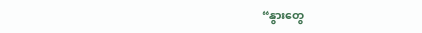“နွားတွေ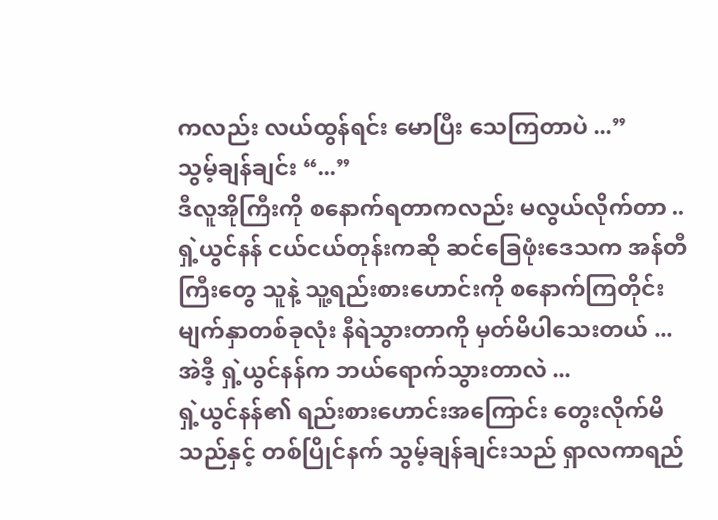ကလည်း လယ်ထွန်ရင်း မောပြီး သေကြတာပဲ ...”
သွမ့်ချန်ချင်း “...”
ဒီလူအိုကြီးကို စနောက်ရတာကလည်း မလွယ်လိုက်တာ .. ရှဲ့ယွင်နန် ငယ်ငယ်တုန်းကဆို ဆင်ခြေဖုံးဒေသက အန်တီကြီးတွေ သူနဲ့ သူ့ရည်းစားဟောင်းကို စနောက်ကြတိုင်း မျက်နှာတစ်ခုလုံး နီရဲသွားတာကို မှတ်မိပါသေးတယ် ...
အဲဒီ့ ရှဲ့ယွင်နန်က ဘယ်ရောက်သွားတာလဲ ...
ရှဲ့ယွင်နန်၏ ရည်းစားဟောင်းအကြောင်း တွေးလိုက်မိသည်နှင့် တစ်ပြိုင်နက် သွမ့်ချန်ချင်းသည် ရှာလကာရည်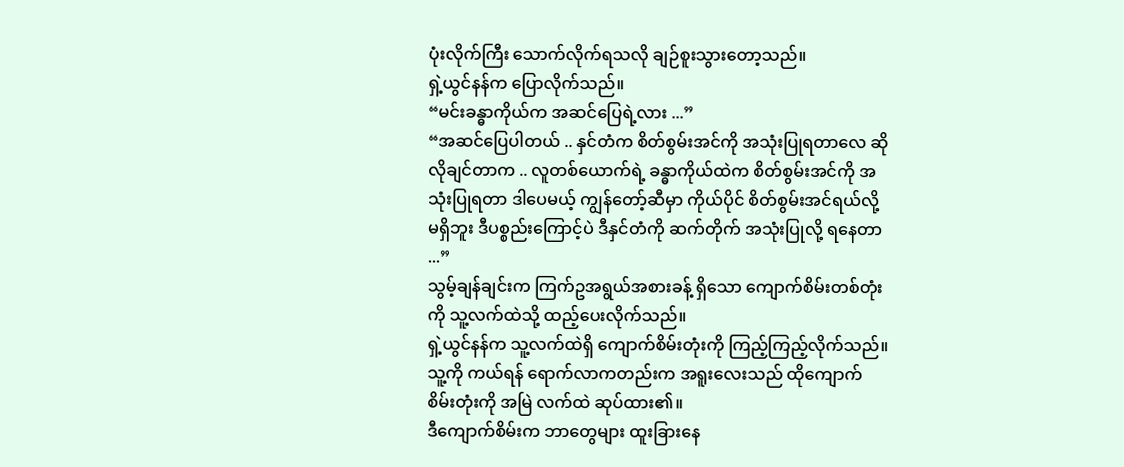ပုံးလိုက်ကြီး သောက်လိုက်ရသလို ချဉ်စူးသွားတော့သည်။
ရှဲ့ယွင်နန်က ပြောလိုက်သည်။
“မင်းခန္ဓာကိုယ်က အဆင်ပြေရဲ့လား ...”
“အဆင်ပြေပါတယ် .. နှင်တံက စိတ်စွမ်းအင်ကို အသုံးပြုရတာလေ ဆိုလိုချင်တာက .. လူတစ်ယောက်ရဲ့ ခန္ဓာကိုယ်ထဲက စိတ်စွမ်းအင်ကို အသုံးပြုရတာ ဒါပေမယ့် ကျွန်တော့်ဆီမှာ ကိုယ်ပိုင် စိတ်စွမ်းအင်ရယ်လို့ မရှိဘူး ဒီပစ္စည်းကြောင့်ပဲ ဒီနှင်တံကို ဆက်တိုက် အသုံးပြုလို့ ရနေတာ ...”
သွမ့်ချန်ချင်းက ကြက်ဥအရွယ်အစားခန့် ရှိသော ကျောက်စိမ်းတစ်တုံးကို သူ့လက်ထဲသို့ ထည့်ပေးလိုက်သည်။
ရှဲ့ယွင်နန်က သူ့လက်ထဲရှိ ကျောက်စိမ်းတုံးကို ကြည့်ကြည့်လိုက်သည်။ သူ့ကို ကယ်ရန် ရောက်လာကတည်းက အရူးလေးသည် ထိုကျောက်စိမ်းတုံးကို အမြဲ လက်ထဲ ဆုပ်ထား၏။
ဒီကျောက်စိမ်းက ဘာတွေများ ထူးခြားနေ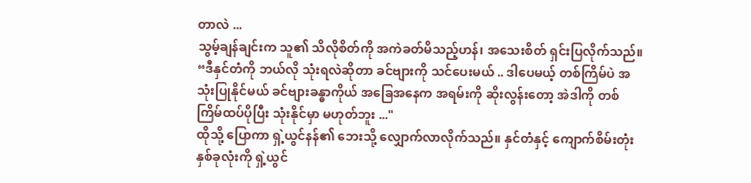တာလဲ ...
သွမ့်ချန်ချင်းက သူ၏ သိလိုစိတ်ကို အကဲခတ်မိသည့်ဟန်၊ အသေးစိတ် ရှင်းပြလိုက်သည်။
“ဒီနှင်တံကို ဘယ်လို သုံးရလဲဆိုတာ ခင်ဗျားကို သင်ပေးမယ် .. ဒါပေမယ့် တစ်ကြိမ်ပဲ အသုံးပြုနိုင်မယ် ခင်ဗျားခန္ဓာကိုယ် အခြေအနေက အရမ်းကို ဆိုးလွန်းတော့ အဲဒါကို တစ်ကြိမ်ထပ်ပိုပြီး သုံးနိုင်မှာ မဟုတ်ဘူး ..."
ထိုသို့ ပြောကာ ရှဲ့ယွင်နန်၏ ဘေးသို့ လျှောက်လာလိုက်သည်။ နှင်တံနှင့် ကျောက်စိမ်းတုံး နှစ်ခုလုံးကို ရှဲ့ယွင်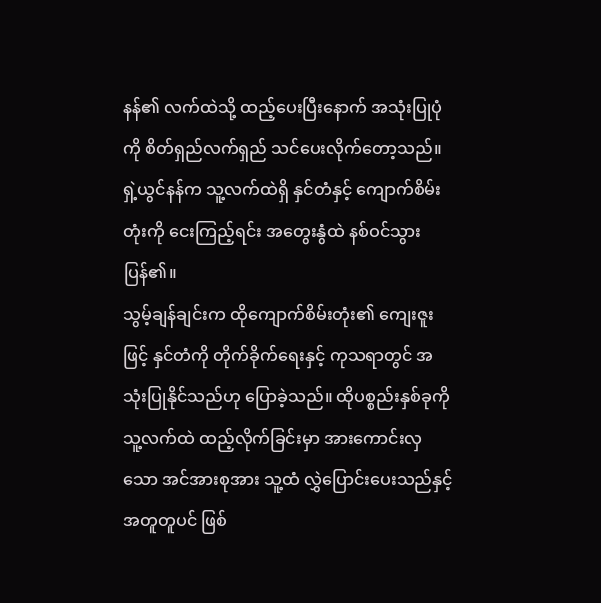နန်၏ လက်ထဲသို့ ထည့်ပေးပြီးနောက် အသုံးပြုပုံကို စိတ်ရှည်လက်ရှည် သင်ပေးလိုက်တော့သည်။
ရှဲ့ယွင်နန်က သူ့လက်ထဲရှိ နှင်တံနှင့် ကျောက်စိမ်းတုံးကို ငေးကြည့်ရင်း အတွေးနွံထဲ နစ်ဝင်သွားပြန်၏။
သွမ့်ချန်ချင်းက ထိုကျောက်စိမ်းတုံး၏ ကျေးဇူးဖြင့် နှင်တံကို တိုက်ခိုက်ရေးနှင့် ကုသရာတွင် အသုံးပြုနိုင်သည်ဟု ပြောခဲ့သည်။ ထိုပစ္စည်းနှစ်ခုကို သူ့လက်ထဲ ထည့်လိုက်ခြင်းမှာ အားကောင်းလှသော အင်အားစုအား သူ့ထံ လွှဲပြောင်းပေးသည်နှင့် အတူတူပင် ဖြစ်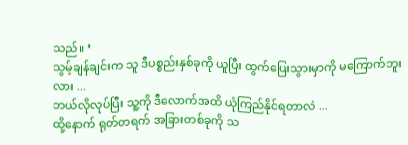သည်။ ‘
သွမ့်ချန်ချင်းက သူ ဒီပစ္စည်းနှစ်ခုကို ယူပြီး ထွက်ပြေးသွားမှာကို မကြောက်ဘူးလား ...
ဘယ်လိုလုပ်ပြီး သူ့ကို ဒီလောက်အထိ ယုံကြည်နိုင်ရတာလဲ ...
ထို့နောက် ရုတ်တရက် အခြားတစ်ခုကို သ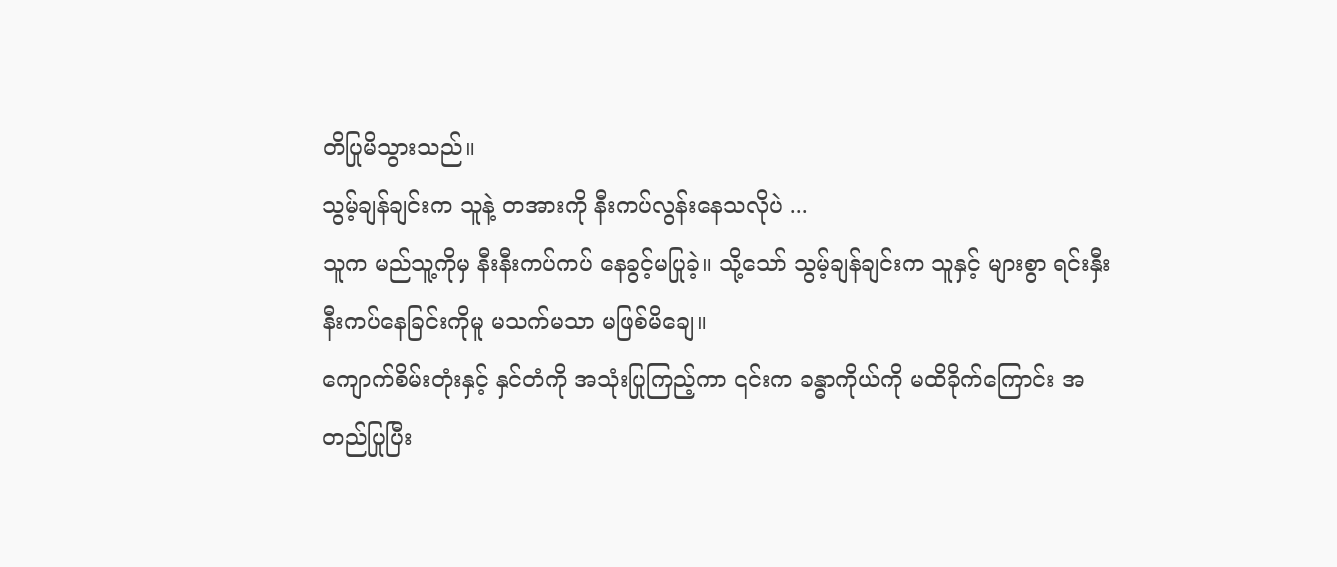တိပြုမိသွားသည်။
သွမ့်ချန်ချင်းက သူနဲ့ တအားကို နီးကပ်လွန်းနေသလိုပဲ ...
သူက မည်သူ့ကိုမှ နီးနီးကပ်ကပ် နေခွင့်မပြုခဲ့။ သို့သော် သွမ့်ချန်ချင်းက သူနှင့် များစွာ ရင်းနှီးနီးကပ်နေခြင်းကိုမူ မသက်မသာ မဖြစ်မိချေ။
ကျောက်စိမ်းတုံးနှင့် နှင်တံကို အသုံးပြုကြည့်ကာ ၎င်းက ခန္ဓာကိုယ်ကို မထိခိုက်ကြောင်း အတည်ပြုပြီး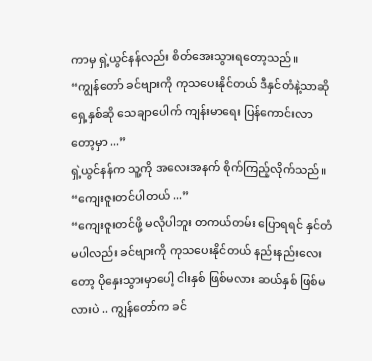ကာမှ ရှဲ့ယွင်နန်လည်း စိတ်အေးသွားရတော့သည်။
“ကျွန်တော် ခင်ဗျားကို ကုသပေးနိုင်တယ် ဒီနှင်တံနဲ့သာဆို ရှေ့နှစ်ဆို သေချာပေါက် ကျန်းမာရေး ပြန်ကောင်းလာတော့မှာ ...”
ရှဲ့ယွင်နန်က သူ့ကို အလေးအနက် စိုက်ကြည့်လိုက်သည်။
“ကျေးဇူးတင်ပါတယ် ...”
“ကျေးဇူးတင်ဖို့ မလိုပါဘူး တကယ်တမ်း ပြောရရင် နှင်တံ မပါလည်း ခင်ဗျားကို ကုသပေးနိုင်တယ် နည်းနည်းလေးတော့ ပိုနှေးသွားမှာပေါ့ ငါးနှစ် ဖြစ်မလား ဆယ်နှစ် ဖြစ်မလားပဲ .. ကျွန်တော်က ခင်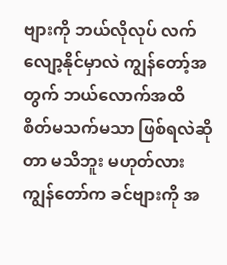ဗျားကို ဘယ်လိုလုပ် လက်လျော့နိုင်မှာလဲ ကျွန်တော့်အတွက် ဘယ်လောက်အထိ စိတ်မသက်မသာ ဖြစ်ရလဲဆိုတာ မသိဘူး မဟုတ်လား ကျွန်တော်က ခင်ဗျားကို အ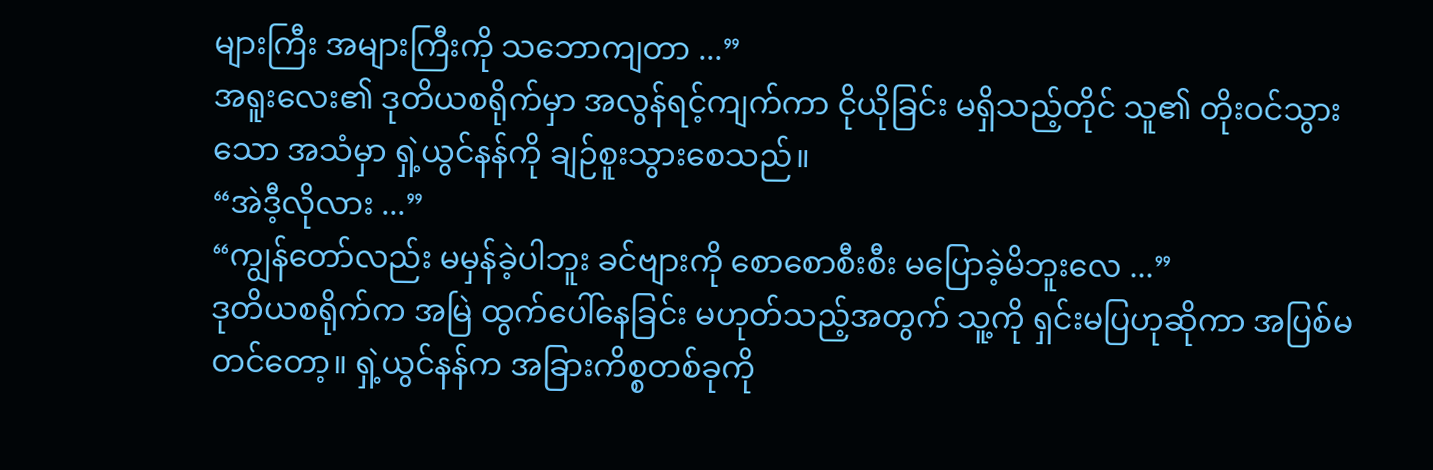များကြီး အများကြီးကို သဘောကျတာ ...”
အရူးလေး၏ ဒုတိယစရိုက်မှာ အလွန်ရင့်ကျက်ကာ ငိုယိုခြင်း မရှိသည့်တိုင် သူ၏ တိုးဝင်သွားသော အသံမှာ ရှဲ့ယွင်နန်ကို ချဉ်စူးသွားစေသည်။
“အဲဒီ့လိုလား ...”
“ကျွန်တော်လည်း မမှန်ခဲ့ပါဘူး ခင်ဗျားကို စောစောစီးစီး မပြောခဲ့မိဘူးလေ ...”
ဒုတိယစရိုက်က အမြဲ ထွက်ပေါ်နေခြင်း မဟုတ်သည့်အတွက် သူ့ကို ရှင်းမပြဟုဆိုကာ အပြစ်မတင်တော့။ ရှဲ့ယွင်နန်က အခြားကိစ္စတစ်ခုကို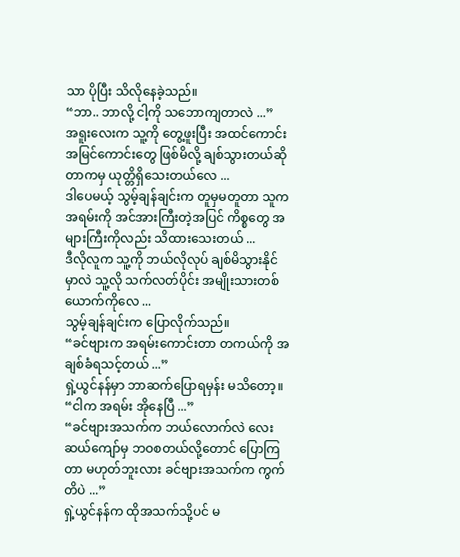သာ ပိုပြီး သိလိုနေခဲ့သည်။
“ဘာ.. ဘာလို့ ငါ့ကို သဘောကျတာလဲ ...”
အရူးလေးက သူ့ကို တွေ့ဖူးပြီး အထင်ကောင်း အမြင်ကောင်းတွေ ဖြစ်မိလို့ ချစ်သွားတယ်ဆိုတာကမှ ယုတ္တိရှိသေးတယ်လေ ...
ဒါပေမယ့် သွမ့်ချန်ချင်းက တူမှမတူတာ သူက အရမ်းကို အင်အားကြီးတဲ့အပြင် ကိစ္စတွေ အများကြီးကိုလည်း သိထားသေးတယ် ...
ဒီလိုလူက သူ့ကို ဘယ်လိုလုပ် ချစ်မိသွားနိုင်မှာလဲ သူ့လို သက်လတ်ပိုင်း အမျိုးသားတစ်ယောက်ကိုလေ ...
သွမ့်ချန်ချင်းက ပြောလိုက်သည်။
“ခင်ဗျားက အရမ်းကောင်းတာ တကယ်ကို အချစ်ခံရသင့်တယ် ...”
ရှဲ့ယွင်နန်မှာ ဘာဆက်ပြောရမှန်း မသိတော့။
“ငါက အရမ်း အိုနေပြီ ...”
“ခင်ဗျားအသက်က ဘယ်လောက်လဲ လေးဆယ်ကျော်မှ ဘဝစတယ်လို့တောင် ပြောကြတာ မဟုတ်ဘူးလား ခင်ဗျားအသက်က ကွက်တိပဲ ...”
ရှဲ့ယွင်နန်က ထိုအသက်သို့ပင် မ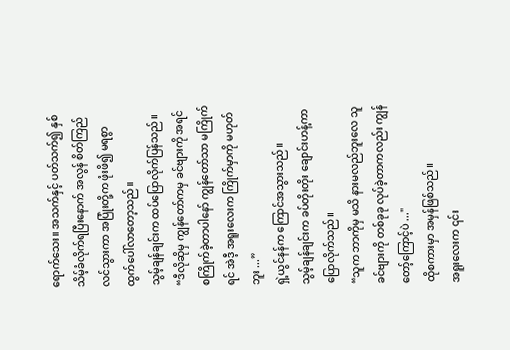ရောက်သေး။ အသက်နှင့် ပတ်သက်၍ နှစ်သိမ့်ခံလိုက်ရပြီးနောက် အလွန် စိတ်ကြည်လင်သွားကာ အပြုံးတို့က ဖုံးဖိ၍ မရစွာ ထွက်ပေါ်လာတော့သည်။
သွမ့်ချန်ချင်းက ထပ်ပြောလိုက်ပြန်သည်။
“ဒီလိုဆိုမှ ကျွန်တော်ကမှ ခင်ဗျားကို အရင် စကြိုက်ခဲ့တာပါနော် ကျွန်တော်သာ မကြိုက်ရင် အဲဒီ့ အရူးလေးက ကြိုက်မှာကို မဟုတ်ဘူး ...”
ရှဲ့ယွင်နန်က ကြောင်အသွားသည်။
သွမ့်ချန်ချင်းက ခပ်တိုးတိုး ချောင်းဟန့်ကာ ပြောလိုက်သည်။
“သူက ဘာကိုမှ မသိ နားမလည်ဘူးလေ သူ ခင်ဗျားကို တစ်ခုခု လုပ်ခဲ့တာကလည်း ကျွန်တော့်ကြောင့်ပဲ ..."
ထိုစကားမှာ အမှန်ဖြစ်သည်။
အရူးလေးက ၎င်း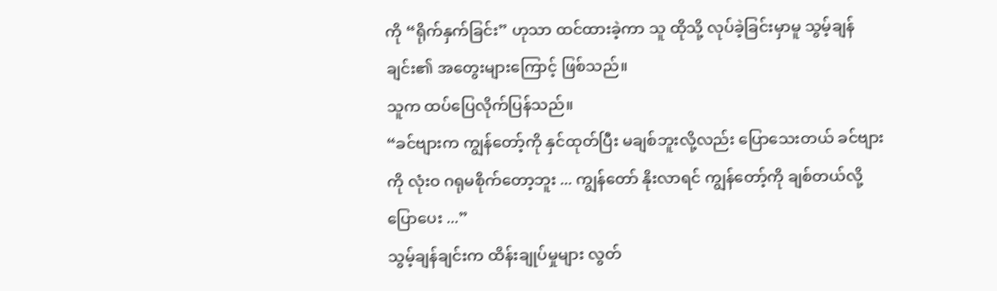ကို “ရိုက်နှက်ခြင်း” ဟုသာ ထင်ထားခဲ့ကာ သူ ထိုသို့ လုပ်ခဲ့ခြင်းမှာမူ သွမ့်ချန်ချင်း၏ အတွေးများကြောင့် ဖြစ်သည်။
သူက ထပ်ပြေလိုက်ပြန်သည်။
“ခင်ဗျားက ကျွန်တော့်ကို နှင်ထုတ်ပြီး မချစ်ဘူးလို့လည်း ပြောသေးတယ် ခင်ဗျားကို လုံးဝ ဂရုမစိုက်တော့ဘူး ... ကျွန်တော် နိုးလာရင် ကျွန်တော့်ကို ချစ်တယ်လို့ ပြောပေး ...”
သွမ့်ချန်ချင်းက ထိန်းချုပ်မှုများ လွတ်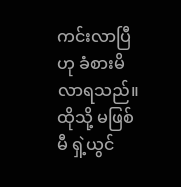ကင်းလာပြီဟု ခံစားမိလာရသည်။ ထိုသို့ မဖြစ်မီ ရှဲ့ယွင်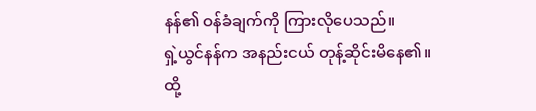နန်၏ ဝန်ခံချက်ကို ကြားလိုပေသည်။
ရှဲ့ယွင်နန်က အနည်းငယ် တုန့်ဆိုင်းမိနေ၏။
ထို့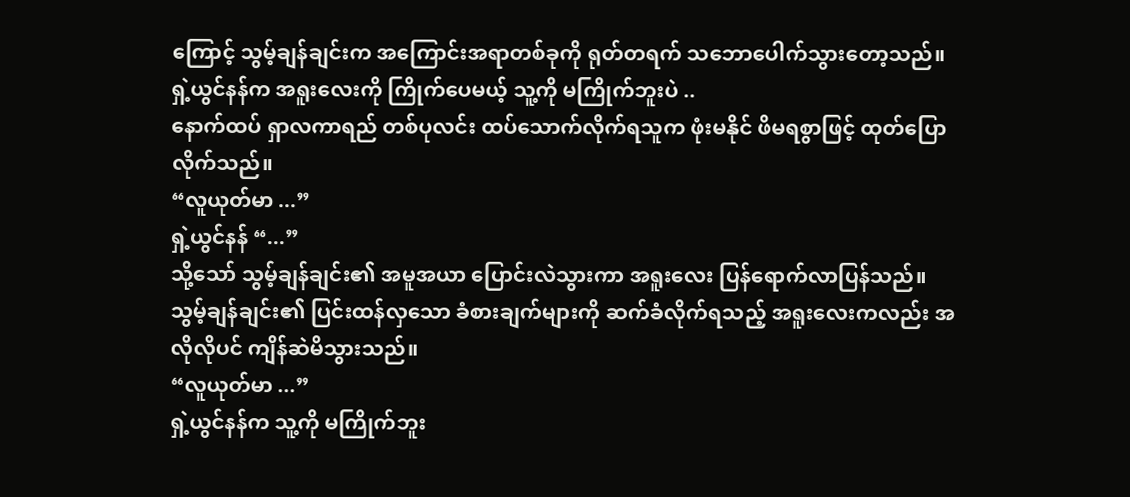ကြောင့် သွမ့်ချန်ချင်းက အကြောင်းအရာတစ်ခုကို ရုတ်တရက် သဘောပေါက်သွားတော့သည်။
ရှဲ့ယွင်နန်က အရူးလေးကို ကြိုက်ပေမယ့် သူ့ကို မကြိုက်ဘူးပဲ ..
နောက်ထပ် ရှာလကာရည် တစ်ပုလင်း ထပ်သောက်လိုက်ရသူက ဖုံးမနိုင် ဖိမရစွာဖြင့် ထုတ်ပြောလိုက်သည်။
“လူယုတ်မာ ...”
ရှဲ့ယွင်နန် “...”
သို့သော် သွမ့်ချန်ချင်း၏ အမူအယာ ပြောင်းလဲသွားကာ အရူးလေး ပြန်ရောက်လာပြန်သည်။
သွမ့်ချန်ချင်း၏ ပြင်းထန်လှသော ခံစားချက်များကို ဆက်ခံလိုက်ရသည့် အရူးလေးကလည်း အလိုလိုပင် ကျိန်ဆဲမိသွားသည်။
“လူယုတ်မာ ...”
ရှဲ့ယွင်နန်က သူ့ကို မကြိုက်ဘူး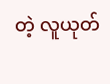တဲ့ လူယုတ်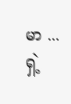မာ ...
ရှဲ့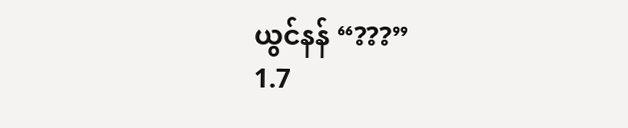ယွင်နန် “???”
1.7